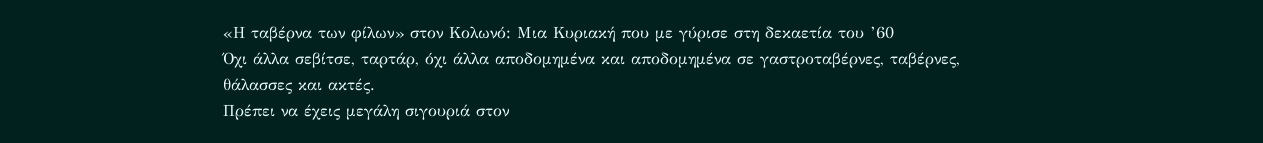«Η ταβέρνα των φίλων» στον Κολωνό: Μια Κυριακή που με γύρισε στη δεκαετία του ’60
Όχι άλλα σεβίτσε, ταρτάρ, όχι άλλα αποδομημένα και αποδομημένα σε γαστροταβέρνες, ταβέρνες, θάλασσες και ακτές.
Πρέπει να έχεις μεγάλη σιγουριά στον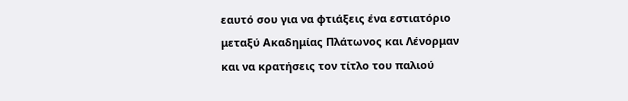εαυτό σου για να φτιάξεις ένα εστιατόριο μεταξύ Ακαδημίας Πλάτωνος και Λένορμαν και να κρατήσεις τον τίτλο του παλιού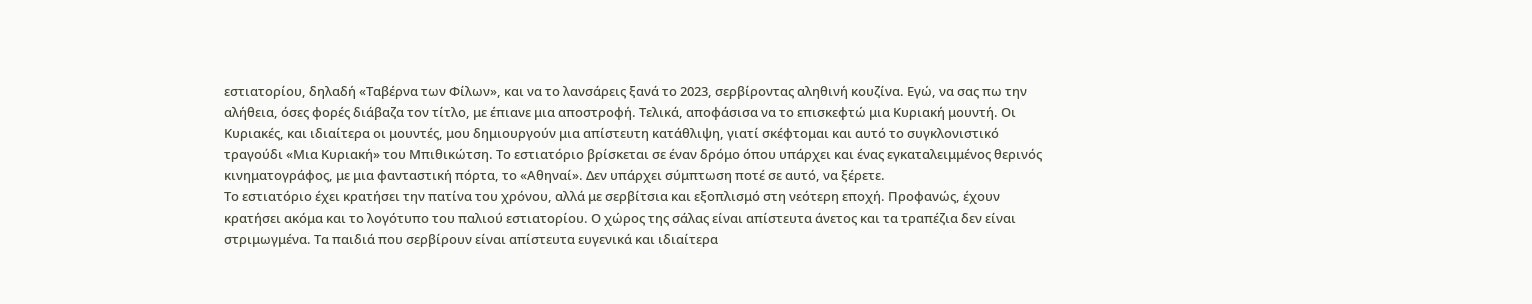εστιατορίου, δηλαδή «Ταβέρνα των Φίλων», και να το λανσάρεις ξανά το 2023, σερβίροντας αληθινή κουζίνα. Εγώ, να σας πω την αλήθεια, όσες φορές διάβαζα τον τίτλο, με έπιανε μια αποστροφή. Τελικά, αποφάσισα να το επισκεφτώ μια Κυριακή μουντή. Οι Κυριακές, και ιδιαίτερα οι μουντές, μου δημιουργούν μια απίστευτη κατάθλιψη, γιατί σκέφτομαι και αυτό το συγκλονιστικό τραγούδι «Μια Κυριακή» του Μπιθικώτση. Το εστιατόριο βρίσκεται σε έναν δρόμο όπου υπάρχει και ένας εγκαταλειμμένος θερινός κινηματογράφος, με μια φανταστική πόρτα, το «Αθηναί». Δεν υπάρχει σύμπτωση ποτέ σε αυτό, να ξέρετε.
Το εστιατόριο έχει κρατήσει την πατίνα του χρόνου, αλλά με σερβίτσια και εξοπλισμό στη νεότερη εποχή. Προφανώς, έχουν κρατήσει ακόμα και το λογότυπο του παλιού εστιατορίου. Ο χώρος της σάλας είναι απίστευτα άνετος και τα τραπέζια δεν είναι στριμωγμένα. Τα παιδιά που σερβίρουν είναι απίστευτα ευγενικά και ιδιαίτερα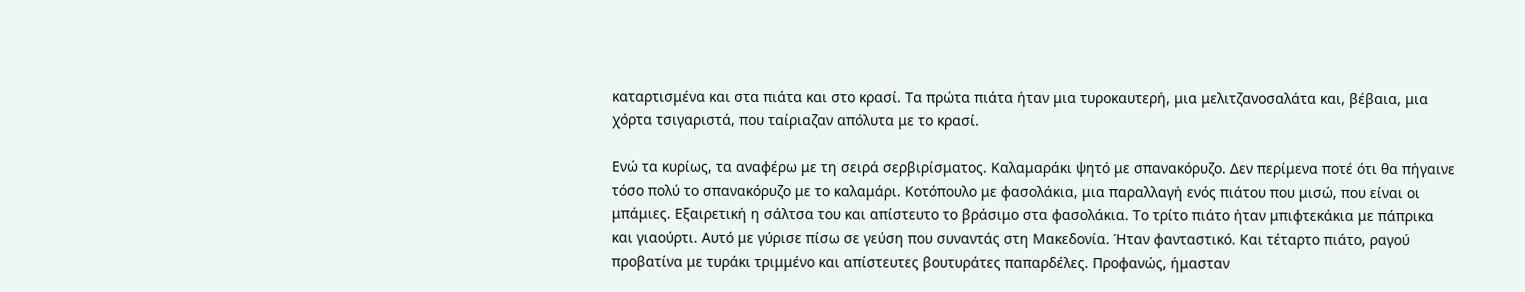καταρτισμένα και στα πιάτα και στο κρασί. Τα πρώτα πιάτα ήταν μια τυροκαυτερή, μια μελιτζανοσαλάτα και, βέβαια, μια χόρτα τσιγαριστά, που ταίριαζαν απόλυτα με το κρασί.

Ενώ τα κυρίως, τα αναφέρω με τη σειρά σερβιρίσματος. Καλαμαράκι ψητό με σπανακόρυζο. Δεν περίμενα ποτέ ότι θα πήγαινε τόσο πολύ το σπανακόρυζο με το καλαμάρι. Κοτόπουλο με φασολάκια, μια παραλλαγή ενός πιάτου που μισώ, που είναι οι μπάμιες. Εξαιρετική η σάλτσα του και απίστευτο το βράσιμο στα φασολάκια. Το τρίτο πιάτο ήταν μπιφτεκάκια με πάπρικα και γιαούρτι. Αυτό με γύρισε πίσω σε γεύση που συναντάς στη Μακεδονία. Ήταν φανταστικό. Και τέταρτο πιάτο, ραγού προβατίνα με τυράκι τριμμένο και απίστευτες βουτυράτες παπαρδέλες. Προφανώς, ήμασταν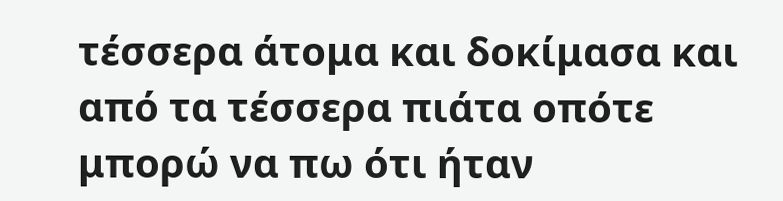τέσσερα άτομα και δοκίμασα και από τα τέσσερα πιάτα οπότε μπορώ να πω ότι ήταν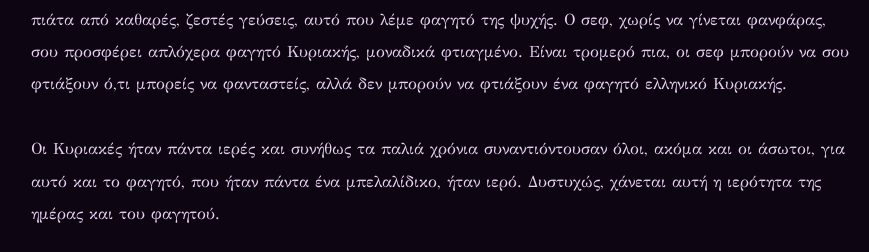πιάτα από καθαρές, ζεστές γεύσεις, αυτό που λέμε φαγητό της ψυχής. Ο σεφ, χωρίς να γίνεται φανφάρας, σου προσφέρει απλόχερα φαγητό Κυριακής, μοναδικά φτιαγμένο. Είναι τρομερό πια, οι σεφ μπορούν να σου φτιάξουν ό,τι μπορείς να φανταστείς, αλλά δεν μπορούν να φτιάξουν ένα φαγητό ελληνικό Κυριακής.

Οι Κυριακές ήταν πάντα ιερές και συνήθως τα παλιά χρόνια συναντιόντουσαν όλοι, ακόμα και οι άσωτοι, για αυτό και το φαγητό, που ήταν πάντα ένα μπελαλίδικο, ήταν ιερό. Δυστυχώς, χάνεται αυτή η ιερότητα της ημέρας και του φαγητού.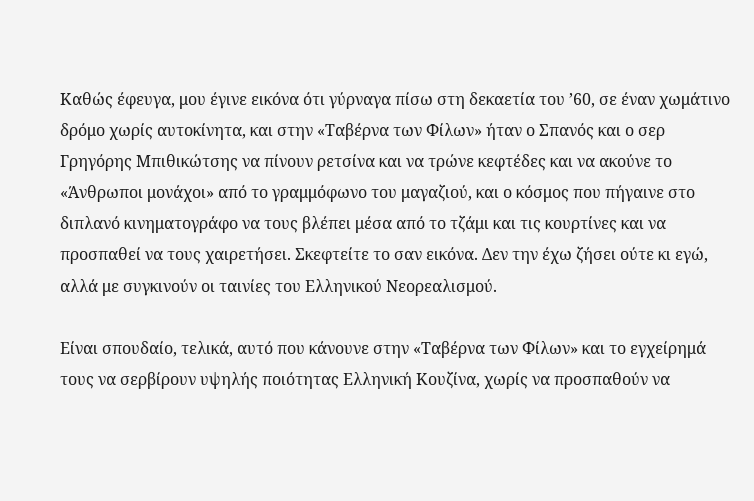Καθώς έφευγα, μου έγινε εικόνα ότι γύρναγα πίσω στη δεκαετία του ’60, σε έναν χωμάτινο δρόμο χωρίς αυτοκίνητα, και στην «Ταβέρνα των Φίλων» ήταν ο Σπανός και ο σερ Γρηγόρης Μπιθικώτσης να πίνουν ρετσίνα και να τρώνε κεφτέδες και να ακούνε το «Άνθρωποι μονάχοι» από το γραμμόφωνο του μαγαζιού, και ο κόσμος που πήγαινε στο διπλανό κινηματογράφο να τους βλέπει μέσα από το τζάμι και τις κουρτίνες και να προσπαθεί να τους χαιρετήσει. Σκεφτείτε το σαν εικόνα. Δεν την έχω ζήσει ούτε κι εγώ, αλλά με συγκινούν οι ταινίες του Ελληνικού Νεορεαλισμού.

Είναι σπουδαίο, τελικά, αυτό που κάνουνε στην «Ταβέρνα των Φίλων» και το εγχείρημά τους να σερβίρουν υψηλής ποιότητας Ελληνική Κουζίνα, χωρίς να προσπαθούν να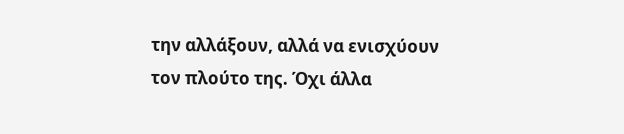την αλλάξουν, αλλά να ενισχύουν τον πλούτο της. Όχι άλλα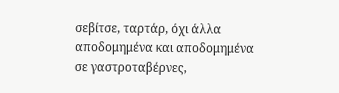σεβίτσε, ταρτάρ, όχι άλλα αποδομημένα και αποδομημένα σε γαστροταβέρνες,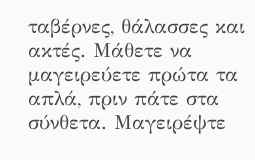ταβέρνες, θάλασσες και ακτές. Μάθετε να μαγειρεύετε πρώτα τα απλά, πριν πάτε στα σύνθετα. Μαγειρέψτε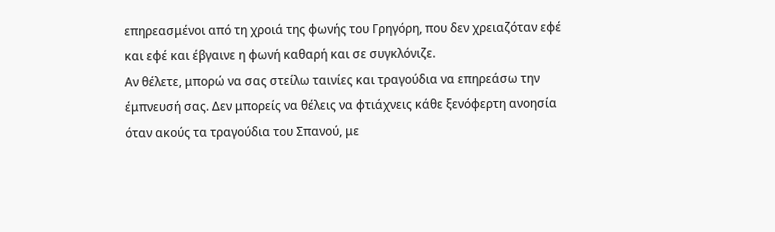επηρεασμένοι από τη χροιά της φωνής του Γρηγόρη, που δεν χρειαζόταν εφέ και εφέ και έβγαινε η φωνή καθαρή και σε συγκλόνιζε.
Αν θέλετε, μπορώ να σας στείλω ταινίες και τραγούδια να επηρεάσω την έμπνευσή σας. Δεν μπορείς να θέλεις να φτιάχνεις κάθε ξενόφερτη ανοησία όταν ακούς τα τραγούδια του Σπανού, με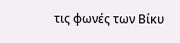τις φωνές των Βίκυ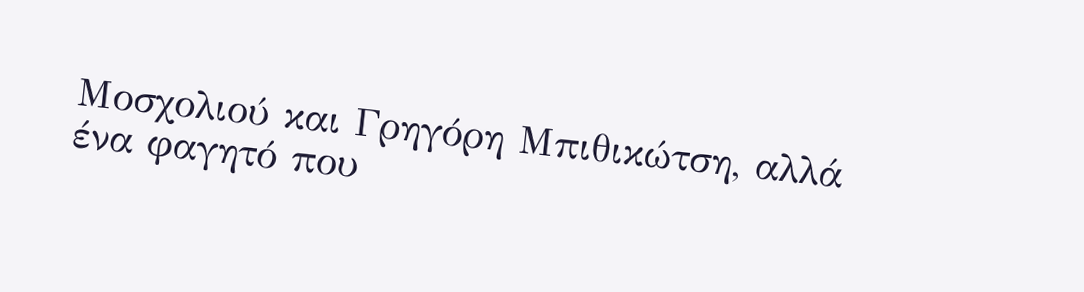Μοσχολιού και Γρηγόρη Μπιθικώτση, αλλά ένα φαγητό που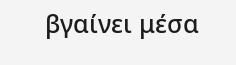βγαίνει μέσα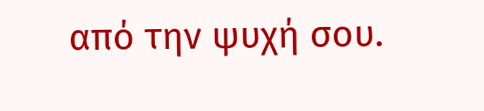από την ψυχή σου.